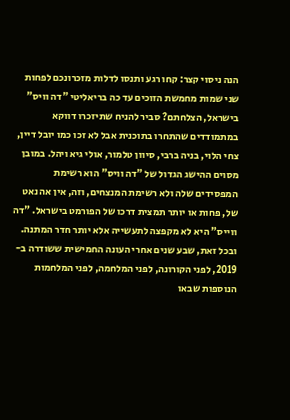הנה ניסוי קצר: קחו רגע ותנסו לדלות מזכרונכם לפחות שני שמות מחמשת הזוכים עד כה בריאליטי "דה וויס" בישראל, הצלחתם? סביר להניח שתיזכרו דווקא במתמודדים שהתחרו בתוכנית אבל לא זכו כמו יובל דיין, צחי הלוי, בניה ברבי, סיוון טלמור, אולי גיא ויהל. במובן מסוים ההישג הגדול של "דה וויס" הוא רשימת המפסידים שלה ולא רשימת המנצחים, וזה, אין אה נאט של, פחות או יותר תמצית דרכו של הפורמט בישראל. "דה ווייס" היא לא מקפצה לתעשייה אלא יותר חדר המתנה. ובכל זאת, שבע שנים אחרי העונה החמישית ששודרה ב- 2019, לפני הקורונה, לפני המלחמה, לפני המלחמות הנוספות שבאו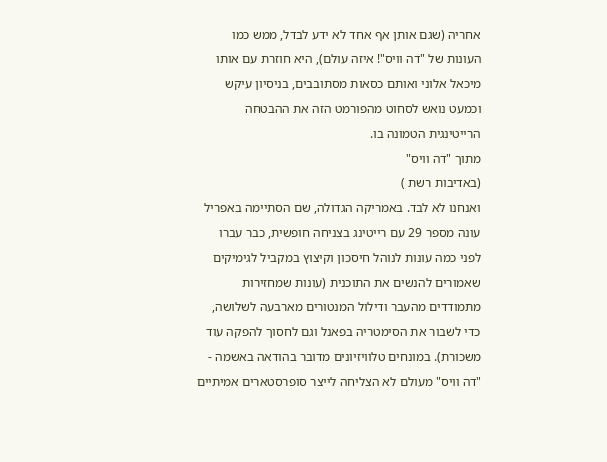אחריה (שגם אותן אף אחד לא ידע לבדל, ממש כמו העונות של "דה וויס"! איזה עולם), היא חוזרת עם אותו מיכאל אלוני ואותם כסאות מסתובבים, בניסיון עיקש וכמעט נואש לסחוט מהפורמט הזה את ההבטחה הרייטינגית הטמונה בו.
מתוך "דה וויס"
(באדיבות רשת )
ואנחנו לא לבד. באמריקה הגדולה, שם הסתיימה באפריל עונה מספר 29 עם רייטינג בצניחה חופשית, כבר עברו לפני כמה עונות לנוהל חיסכון וקיצוץ במקביל לגימיקים שאמורים להנשים את התוכנית (עונות שמחזירות מתמודדים מהעבר ודילול המנטורים מארבעה לשלושה, כדי לשבור את הסימטריה בפאנל וגם לחסוך להפקה עוד משכורת). במונחים טלוויזיונים מדובר בהודאה באשמה - "דה וויס" מעולם לא הצליחה לייצר סופרסטארים אמיתיים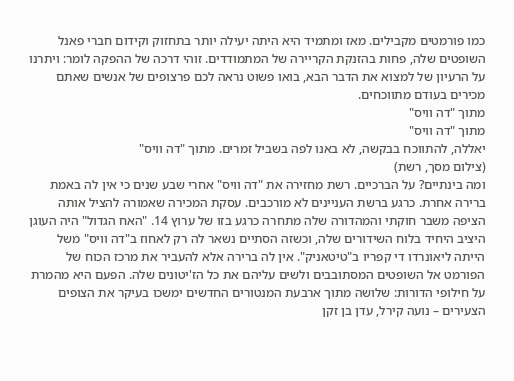כמו פורמטים מקבילים. מאז ומתמיד היא היתה יעילה יותר בתחזוק וקידום חברי פאנל השופטים שלה, פחות בהזנקת הקריירה של המתמודדים. זוהי דרכה של ההפקה לומר: ויתרנו על הרעיון של למצוא את הדבר הבא, בואו פשוט נראה לכם פרצופים של אנשים שאתם מכירים בעודם מתווכחים.
מתוך "דה וויס"
מתוך "דה וויס"
יאללה, להתווכח בבקשה, לא באנו לפה בשביל זמרים. מתוך "דה וויס"
(צילום מסך, רשת)
ומה בינתיים? על הברכיים. רשת מחזירה את "דה וויס" אחרי שבע שנים כי אין לה באמת ברירה אחרת. כרגע ברשת העניינים לא מורכבים. עסקת המכירה שאמורה להציל אותה הציפה משבר חוקתי והמהדורה שלה מתחרה כרגע בזו של ערוץ 14. "האח הגדול" היה העוגן היציב היחיד בלוח השידורים שלה, וכשזה הסתיים נשאר לה רק לאחוז ב"דה וויס" משל הייתה ליאונרדו די קפריו ב"טיטאניק". אין לה ברירה אלא להעביר את מרכז הכוח של הפורמט אל השופטים המסתובבים ולשים עליהם את כל הז'יטונים שלה. הפעם היא מהמרת על חילופי הדורות: שלושה מתוך ארבעת המנטורים החדשים ימשכו בעיקר את הצופים הצעירים – נועה קירל, עדן בן זקן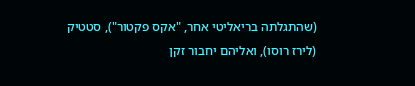(שהתגלתה בריאליטי אחר, "אקס פקטור"), סטטיק (לירז רוסו), ואליהם יחבור זקן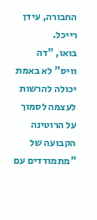החבורה, עידן רייכל.
בואו, "דה וויס" לא באמת יכולה להרשות לעצמה לסמוך על הרוטינה הקבועה של "מתמודדים עם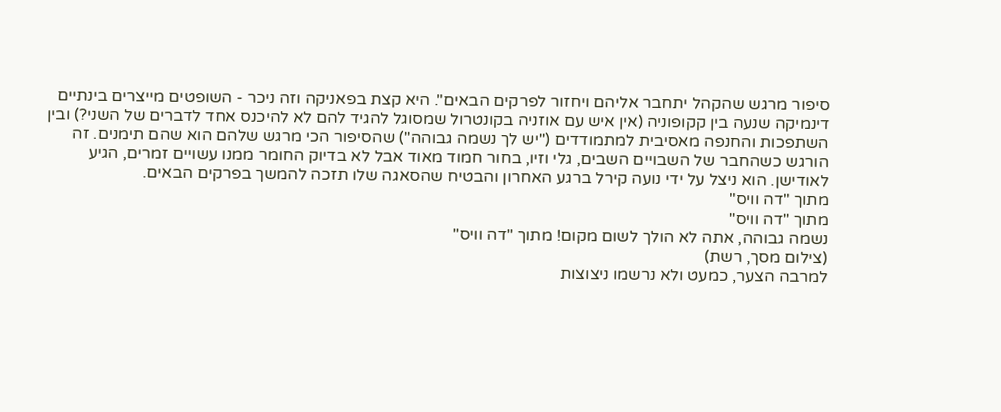סיפור מרגש שהקהל יתחבר אליהם ויחזור לפרקים הבאים". היא קצת בפאניקה וזה ניכר - השופטים מייצרים בינתיים דינמיקה שנעה בין קקופוניה (אין איש עם אוזניה בקונטרול שמסוגל להגיד להם לא להיכנס אחד לדברים של השני?) ובין השתפכות והחנפה מאסיבית למתמודדים ("יש לך נשמה גבוהה") שהסיפור הכי מרגש שלהם הוא שהם תימנים. זה הורגש כשהחבר של השבויים השבים, גלי וזיו, בחור חמוד מאוד אבל לא בדיוק החומר ממנו עשויים זמרים, הגיע לאודישן. הוא ניצל על ידי נועה קירל ברגע האחרון והבטיח שהסאגה שלו תזכה להמשך בפרקים הבאים.
מתוך "דה וויס"
מתוך "דה וויס"
נשמה גבוהה, אתה לא הולך לשום מקום! מתוך "דה וויס"
(צילום מסך, רשת)
למרבה הצער, כמעט ולא נרשמו ניצוצות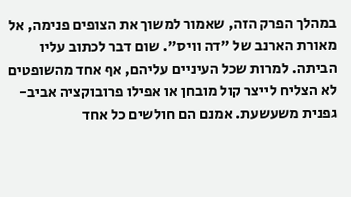במהלך הפרק הזה, שאמור למשוך את הצופים פנימה, אל מאורת הארנב של "דה וויס". שום דבר לכתוב עליו הביתה. למרות שכל העיניים עליהם, אף אחד מהשופטים לא הצליח לייצר קול מובחן או אפילו פרובוקציה אביב-גפנית משעשעת. אמנם הם חולשים כל אחד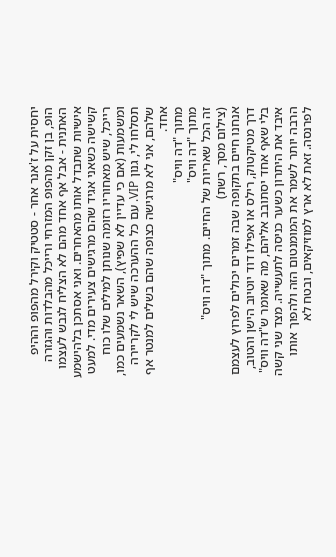יחסית על ז'אנר אחר - סטטיק וקירל מהפופ וההיפ הופ, בן זקן מהפופ המזרחי ורייכל מהבלדות והגזרה האתנית - אבל אף אחד מהם לא הצליח לגבש לעצמו אישיות שתבדל אותו מהאחרים. ואני אסתכן בלהישמע קשישה כשאני אגיד שהם מרגישים צעירים מדי. למעט רייכל, שיש מאחוריו רזומה שנותן למילים שלו כוח ומשמעות (אם כי עדיין לא שפיץ), השאר נשמעים כמו, תסלחו לי, גנון VIP. עם כל ההערכה שיש לי לקריירה שלהם, אני לא מרגישה כצופה שהם בשלים למנטר אף אחד.
מתוך "דה וויס"
מתוך "דה וויס"
זה הכל שאריות של החיים. מתוך "דה וויס"
(צילום מסך, רשת)
אנחנו חיים בתקופה שבה זמרים יכולים לפרוץ לעצמם דרך מטיקטוק, רילס או אפילו דוד יוטיוב הישן והטוב, בלי שאף אחד יסתובב אליהם, מה שאומר ש"דה וויס" איבד את היתרון כשער כניסה לתעשייה. מצד שני קשה הרבה יותר לשמר את המומנטום הזה ולהפוך אותו לפרנסה. זאת לא ארץ למוזיקאים, ובטח לא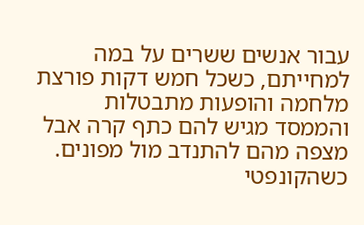עבור אנשים ששרים על במה למחייתם, כשכל חמש דקות פורצת מלחמה והופעות מתבטלות והממסד מגיש להם כתף קרה אבל מצפה מהם להתנדב מול מפונים. כשהקונפטי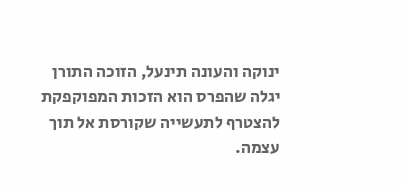ינוקה והעונה תינעל, הזוכה התורן יגלה שהפרס הוא הזכות המפוקפקת להצטרף לתעשייה שקורסת אל תוך עצמה.